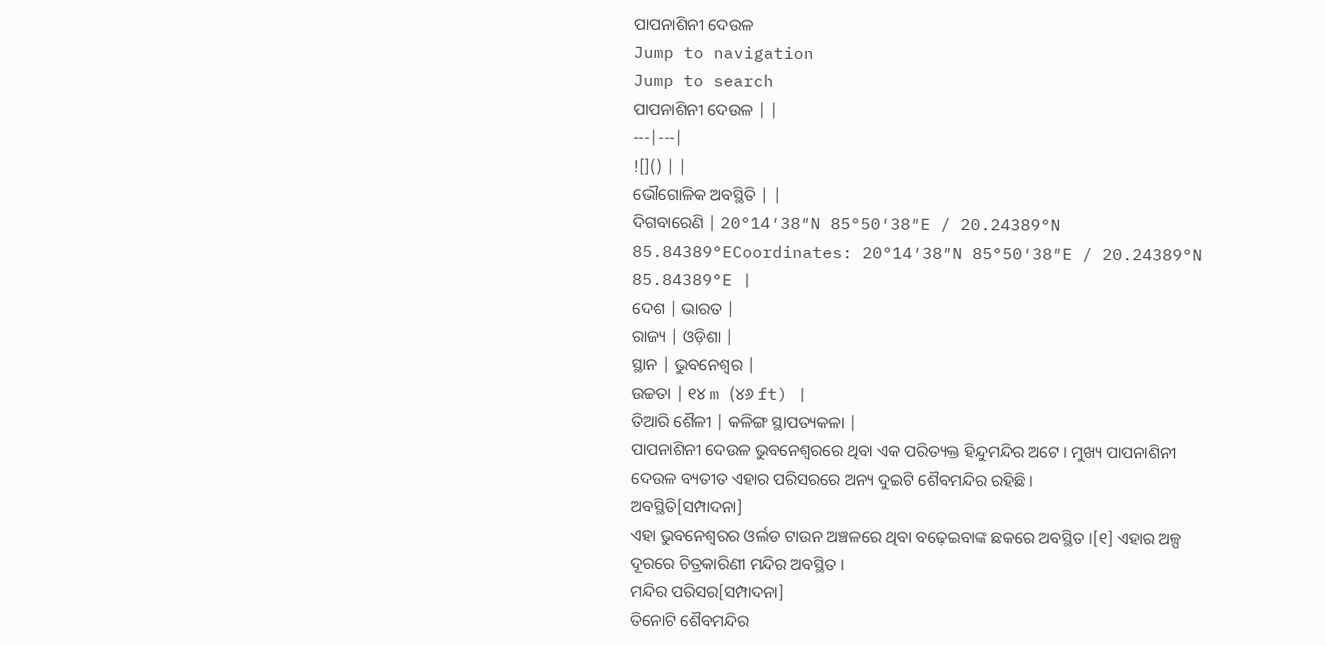ପାପନାଶିନୀ ଦେଉଳ
Jump to navigation
Jump to search
ପାପନାଶିନୀ ଦେଉଳ | |
---|---|
![]() | |
ଭୌଗୋଳିକ ଅବସ୍ଥିତି | |
ଦିଗବାରେଣି | 20°14′38″N 85°50′38″E / 20.24389°N 85.84389°ECoordinates: 20°14′38″N 85°50′38″E / 20.24389°N 85.84389°E |
ଦେଶ | ଭାରତ |
ରାଜ୍ୟ | ଓଡ଼ିଶା |
ସ୍ଥାନ | ଭୁବନେଶ୍ୱର |
ଉଚ୍ଚତା | ୧୪ m (୪୬ ft) |
ତିଆରି ଶୈଳୀ | କଳିଙ୍ଗ ସ୍ଥାପତ୍ୟକଳା |
ପାପନାଶିନୀ ଦେଉଳ ଭୁବନେଶ୍ୱରରେ ଥିବା ଏକ ପରିତ୍ୟକ୍ତ ହିନ୍ଦୁମନ୍ଦିର ଅଟେ । ମୁଖ୍ୟ ପାପନାଶିନୀ ଦେଉଳ ବ୍ୟତୀତ ଏହାର ପରିସରରେ ଅନ୍ୟ ଦୁଇଟି ଶୈବମନ୍ଦିର ରହିଛି ।
ଅବସ୍ଥିତି[ସମ୍ପାଦନା]
ଏହା ଭୁବନେଶ୍ୱରର ଓର୍ଲଡ ଟାଉନ ଅଞ୍ଚଳରେ ଥିବା ବଢ଼େଇବାଙ୍କ ଛକରେ ଅବସ୍ଥିତ ।[୧] ଏହାର ଅଳ୍ପ ଦୂରରେ ଚିତ୍ରକାରିଣୀ ମନ୍ଦିର ଅବସ୍ଥିତ ।
ମନ୍ଦିର ପରିସର[ସମ୍ପାଦନା]
ତିନୋଟି ଶୈବମନ୍ଦିର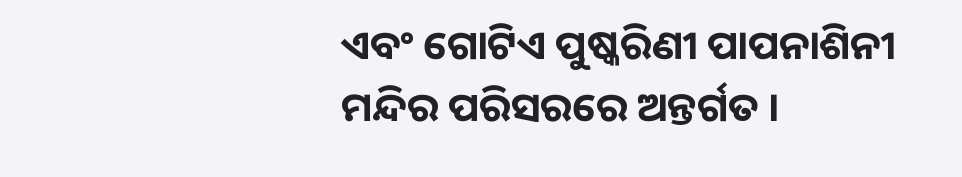ଏବଂ ଗୋଟିଏ ପୁଷ୍କରିଣୀ ପାପନାଶିନୀ ମନ୍ଦିର ପରିସରରେ ଅନ୍ତର୍ଗତ ।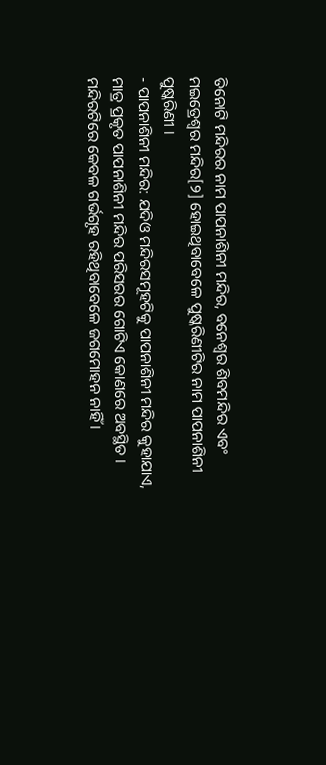ତିନୋଟି ମନ୍ଦିରର ନାମ ପାପନାଶିନୀ ମନ୍ଦିର, ବନେଶ୍ୱର ଶିବମନ୍ଦିର ଏବଂ ମଇତ୍ରେଶ୍ୱର ମନ୍ଦିର[୨] ହୋଇଥିବାବେଳେ ପୁଷ୍କରିଣୀଟିର ନାମ ପାପନାଶିନୀ ପୁଷ୍କରିଣୀ ।
- ପାପନାଶିନୀ ମନ୍ଦିର: ଯଦିଓ ମନ୍ଦିରସମୂହଟିକୁ ପାପନାଶିନୀ ମନ୍ଦିର କୁହାଯାଏ, ମାତ୍ର ପ୍ରକୃତ ପାପନାଶିନୀ ମନ୍ଦିର ପରିସରର ଗୋଟିଏ କୋଣରେ ଅବସ୍ଥିତ । ମନ୍ଦିରଟିରେ କେବଳ ଗର୍ଭଗୃହ ରହିଥିବାବେଳେ ଜଗମୋହନ ନାହିଁ ।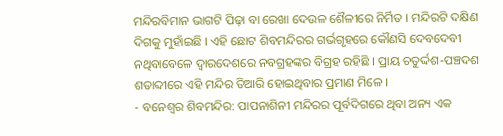ମନ୍ଦିରବିମାନ ଭାଗଟି ପିଢ଼ା ବା ରେଖା ଦେଉଳ ଶୈଳୀରେ ନିର୍ମିତ । ମନ୍ଦିରଟି ଦକ୍ଷିଣ ଦିଗକୁ ମୁହାଁଇଛି । ଏହି ଛୋଟ ଶିବମନ୍ଦିରର ଗର୍ଭଗୃହରେ କୌଣସି ଦେବଦେବୀ ନଥିବାବେଳେ ଦ୍ୱାରଦେଶରେ ନବଗ୍ରହଙ୍କର ବିଗ୍ରହ ରହିଛି । ପ୍ରାୟ ଚତୁର୍ଦ୍ଦଶ-ପଞ୍ଚଦଶ ଶତାବ୍ଦୀରେ ଏହି ମନ୍ଦିର ତିଆରି ହୋଇଥିବାର ପ୍ରମାଣ ମିଳେ ।
- ବନେଶ୍ୱର ଶିବମନ୍ଦିର: ପାପନାଶିନୀ ମନ୍ଦିରର ପୂର୍ବଦିଗରେ ଥିବା ଅନ୍ୟ ଏକ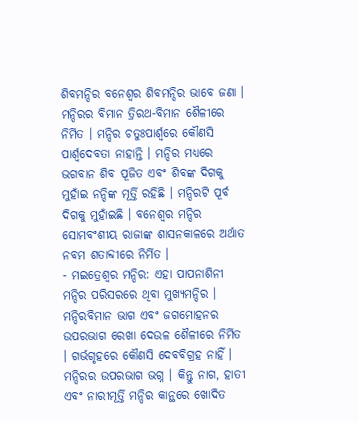ଶିବମନ୍ଦିର ବନେଶ୍ୱର ଶିବମନ୍ଦିର ଭାବେ ଜଣା । ମନ୍ଦିରର ବିମାନ ତ୍ରିରଥ-ବିମାନ ଶୈଳୀରେ ନିର୍ମିତ । ମନ୍ଦିର ଚତୁଃପାର୍ଶ୍ୱରେ କୌଣସି ପାର୍ଶ୍ୱଦେବତା ନାହାନ୍ତି । ମନ୍ଦିର ମଧ୍ୟରେ ଭଗବାନ ଶିବ ପୂଜିତ ଏବଂ ଶିବଙ୍କ ଦିଗକୁ ମୁହାଁଇ ନନ୍ଦିଙ୍କ ମୂର୍ତ୍ତି ରହିଛି । ମନ୍ଦିରଟି ପୂର୍ବ ଦିଗକୁ ମୁହାଁଇଛି । ବନେଶ୍ୱର ମନ୍ଦିର ସୋମବଂଶୀୟ ରାଜାଙ୍କ ଶାସନକାଳରେ ଅର୍ଥାତ ନବମ ଶତାବ୍ଦୀରେ ନିର୍ମିତ ।
- ମଇତ୍ରେଶ୍ୱର ମନ୍ଦିର: ଏହା ପାପନାଶିନୀ ମନ୍ଦିର ପରିସରରେ ଥିବା ମୁଖ୍ୟମନ୍ଦିର । ମନ୍ଦିରବିମାନ ଭାଗ ଏବଂ ଜଗମୋହନର ଉପରଭାଗ ରେଖା ଦେଉଳ ଶୈଳୀରେ ନିର୍ମିତ । ଗର୍ଭଗୃହରେ କୌଣସି ଦେବବିଗ୍ରହ ନାହିଁ । ମନ୍ଦିରର ଉପରଭାଗ ଭଗ୍ନ । କିନ୍ତୁ ନାଗ, ହାତୀ ଏବଂ ନାରୀମୂର୍ତ୍ତି ମନ୍ଦିର କାନ୍ଥରେ ଖୋଦିତ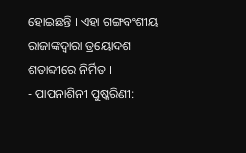ହୋଇଛନ୍ତି । ଏହା ଗଙ୍ଗବଂଶୀୟ ରାଜାଙ୍କଦ୍ୱାରା ତ୍ରୟୋଦଶ ଶତାବ୍ଦୀରେ ନିର୍ମିତ ।
- ପାପନାଶିନୀ ପୁଷ୍କରିଣୀ: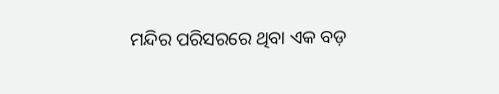ମନ୍ଦିର ପରିସରରେ ଥିବା ଏକ ବଡ଼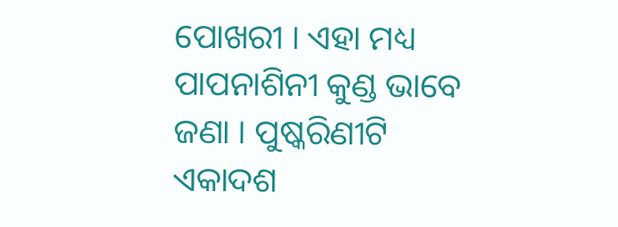ପୋଖରୀ । ଏହା ମଧ୍ୟ ପାପନାଶିନୀ କୁଣ୍ଡ ଭାବେ ଜଣା । ପୁଷ୍କରିଣୀଟି ଏକାଦଶ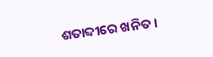ଶତାବ୍ଦୀରେ ଖନିତ ।